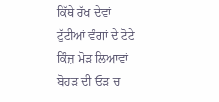ਕਿੱਥੇ ਰੱਖ ਦੇਵਾਂ
ਟੁੱਟੀਆਂ ਵੰਗਾਂ ਦੇ ਟੋਟੇ
ਕਿੰਜ਼ ਮੋੜ ਲਿਆਵਾਂ
ਬੋਹੜ ਦੀ ਓੜ ਚ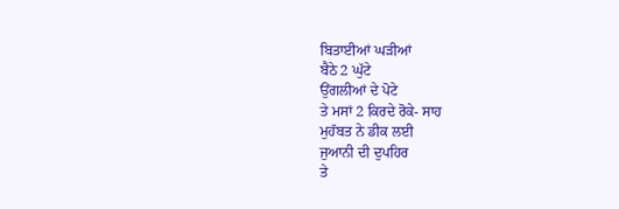ਬਿਤਾਈਆਂ ਘੜੀਆਂ
ਬੈਠੇ 2 ਘੁੱਟੇ
ਉਂਗਲੀਆਂ ਦੇ ਪੋਟੇ
ਤੇ ਮਸਾਂ 2 ਕਿਰਦੇ ਰੋਕੇ- ਸਾਹ
ਮੁਹੱਬਤ ਨੇ ਡੀਕ ਲਈ
ਜੁਆਨੀ ਦੀ ਦੁਪਹਿਰ
ਤੇ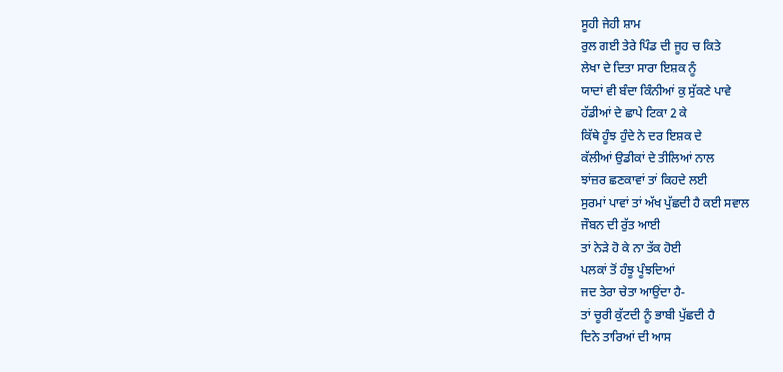ਸੂਹੀ ਜੇਹੀ ਸ਼ਾਮ
ਰੁਲ ਗਈ ਤੇਰੇ ਪਿੰਡ ਦੀ ਜੂਹ ਚ ਕਿਤੇ
ਲੇਖਾ ਦੇ ਦਿਤਾ ਸਾਰਾ ਇਸ਼ਕ ਨੂੰ
ਯਾਦਾਂ ਵੀ ਬੰਦਾ ਕਿੰਨੀਆਂ ਕੁ ਸੁੱਕਣੇ ਪਾਵੇ
ਹੱਡੀਆਂ ਦੇ ਛਾਪੇ ਟਿਕਾ 2 ਕੇ
ਕਿੱਥੇ ਹੂੰਝ ਹੁੰਦੇ ਨੇ ਦਰ ਇਸ਼ਕ ਦੇ
ਕੱਲੀਆਂ ਉਡੀਕਾਂ ਦੇ ਤੀਲਿਆਂ ਨਾਲ
ਝਾਂਜ਼ਰ ਛਣਕਾਵਾਂ ਤਾਂ ਕਿਹਦੇ ਲਈ
ਸੁਰਮਾਂ ਪਾਵਾਂ ਤਾਂ ਅੱਖ ਪੁੱਛਦੀ ਹੈ ਕਈ ਸਵਾਲ
ਜੌਬਨ ਦੀ ਰੁੱਤ ਆਈ
ਤਾਂ ਨੇੜੇ ਹੋ ਕੇ ਨਾ ਤੱਕ ਹੋਈ
ਪਲਕਾਂ ਤੋਂ ਹੰਝੂ ਪੂੰਝਦਿਆਂ
ਜਦ ਤੇਰਾ ਚੇਤਾ ਆਉਂਦਾ ਹੈ-
ਤਾਂ ਚੂਰੀ ਕੁੱਟਦੀ ਨੂੰ ਭਾਬੀ ਪੁੱਛਦੀ ਹੈ
ਦਿਨੇ ਤਾਰਿਆਂ ਦੀ ਆਸ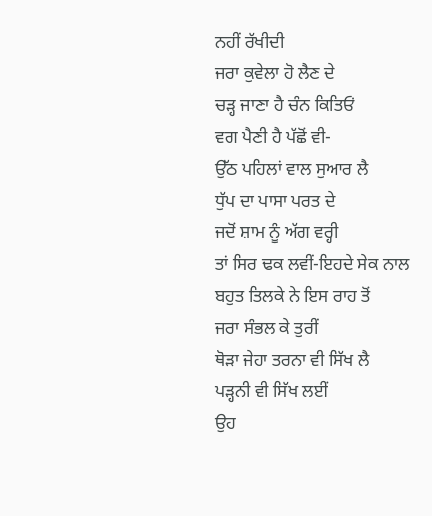ਨਹੀਂ ਰੱਖੀਦੀ
ਜਰਾ ਕੁਵੇਲਾ ਹੋ ਲੈਣ ਦੇ
ਚੜ੍ਹ ਜਾਣਾ ਹੈ ਚੰਨ ਕਿਤਿਓਂ
ਵਗ ਪੈਣੀ ਹੈ ਪੱਛੋਂ ਵੀ-
ਉੱਠ ਪਹਿਲਾਂ ਵਾਲ ਸੁਆਰ ਲੈ
ਧੁੱਪ ਦਾ ਪਾਸਾ ਪਰਤ ਦੇ
ਜਦੋਂ ਸ਼ਾਮ ਨੂੰ ਅੱਗ ਵਰ੍ਹੀ
ਤਾਂ ਸਿਰ ਢਕ ਲਵੀਂ-ਇਹਦੇ ਸੇਕ ਨਾਲ
ਬਹੁਤ ਤਿਲਕੇ ਨੇ ਇਸ ਰਾਹ ਤੋਂ
ਜਰਾ ਸੰਭਲ ਕੇ ਤੁਰੀਂ
ਥੋੜਾ ਜੇਹਾ ਤਰਨਾ ਵੀ ਸਿੱਖ ਲੈ
ਪੜ੍ਹਨੀ ਵੀ ਸਿੱਖ ਲਈਂ
ਉਹ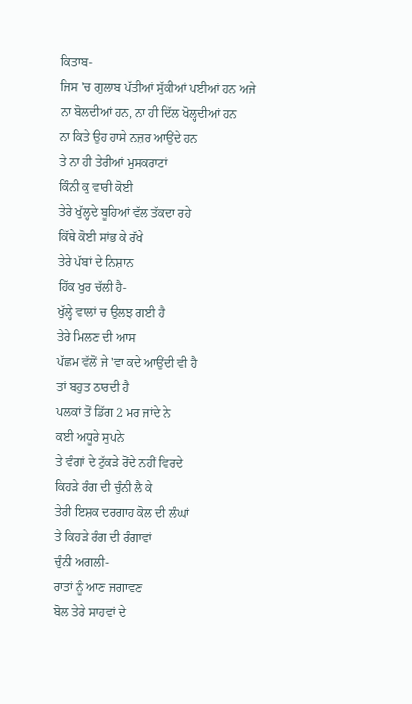ਕਿਤਾਬ-
ਜਿਸ 'ਚ ਗੁਲਾਬ ਪੱਤੀਆਂ ਸੁੱਕੀਆਂ ਪਈਆਂ ਹਨ ਅਜੇ
ਨਾ ਬੋਲਦੀਆਂ ਹਨ, ਨਾ ਹੀ ਦਿੱਲ ਖੋਲ੍ਹਦੀਆਂ ਹਨ
ਨਾ ਕਿਤੇ ਉਹ ਹਾਸੇ ਨਜ਼ਰ ਆਉਂਦੇ ਹਨ
ਤੇ ਨਾ ਹੀ ਤੇਰੀਆਂ ਮੁਸਕਰਾਟਾਂ
ਕਿੰਨੀ ਕੁ ਵਾਰੀ ਕੋਈ
ਤੇਰੇ ਖੁੱਲ੍ਹਦੇ ਬੂਹਿਆਂ ਵੱਲ ਤੱਕਦਾ ਰਹੇ
ਕਿੱਥੇ ਕੋਈ ਸਾਂਭ ਕੇ ਰੱਖੇ
ਤੇਰੇ ਪੱਬਾਂ ਦੇ ਨਿਸ਼ਾਨ
ਹਿੱਕ ਖੁਰ ਚੱਲੀ ਹੈ-
ਖੁੱਲ੍ਹੇ ਵਾਲਾਂ ਚ ਉਲਝ ਗਈ ਹੈ
ਤੇਰੇ ਮਿਲਣ ਦੀ ਆਸ
ਪੱਛਮ ਵੱਲੋਂ ਜੇ 'ਵਾ ਕਦੇ ਆਉਂਦੀ ਵੀ ਹੈ
ਤਾਂ ਬਹੁਤ ਠਾਰਦੀ ਹੈ
ਪਲਕਾਂ ਤੋਂ ਡਿੱਗ 2 ਮਰ ਜਾਂਦੇ ਨੇ
ਕਈ ਅਧੂਰੇ ਸੁਪਨੇ
ਤੇ ਵੰਗਾਂ ਦੇ ਟੁੱਕੜੇ ਰੋਂਦੇ ਨਹੀਂ ਵਿਰਦੇ
ਕਿਹੜੇ ਰੰਗ ਦੀ ਚੁੰਨੀ ਲੈ ਕੇ
ਤੇਰੀ ਇਸ਼ਕ ਦਰਗਾਹ ਕੋਲ ਦੀ ਲੰਘਾਂ
ਤੇ ਕਿਹੜੇ ਰੰਗ ਦੀ ਰੰਗਾਵਾਂ
ਚੁੰਨੀ ਅਗਲੀ-
ਰਾਤਾਂ ਨੂੰ ਆਣ ਜਗਾਵਣ
ਬੋਲ ਤੇਰੇ ਸਾਹਵਾਂ ਦੇ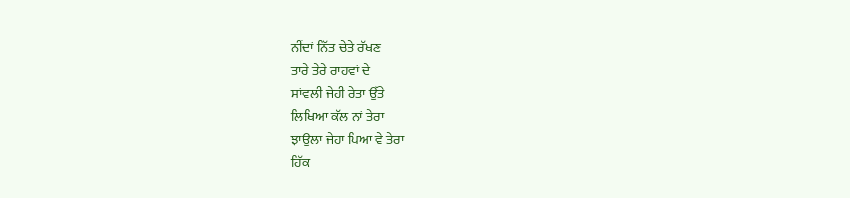ਨੀਂਦਾਂ ਨਿੱਤ ਚੇਤੇ ਰੱਖਣ
ਤਾਰੇ ਤੇਰੇ ਰਾਹਵਾਂ ਦੇ
ਸਾਂਵਲੀ ਜੇਹੀ ਰੇਤਾ ਉੱਤੇ
ਲਿਖਿਆ ਕੱਲ ਨਾਂ ਤੇਰਾ
ਝਾਉਲਾ ਜੇਹਾ ਪਿਆ ਵੇ ਤੇਰਾ
ਹਿੱਕ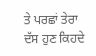ਤੇ ਪਰਛਾਂ ਤੇਰਾ
ਦੱਸ ਹੁਣ ਕਿਹਦੇ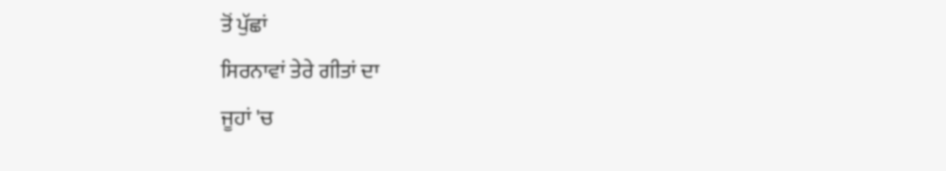ਤੋਂ ਪੁੱਛਾਂ
ਸਿਰਨਾਵਾਂ ਤੇਰੇ ਗੀਤਾਂ ਦਾ
ਜੂਹਾਂ 'ਚ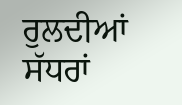ਰੁਲਦੀਆਂ ਸੱਧਰਾਂ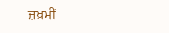ਜ਼ਖ਼ਮੀਂ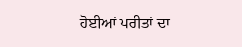ਹੋਈਆਂ ਪਰੀਤਾਂ ਦਾ